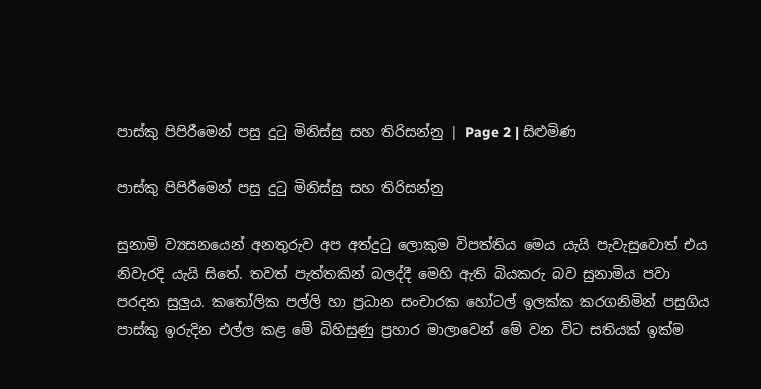පාස්කු පිපිරීමෙන් පසු දුටු මිනිස්සු සහ තිරිසන්නු | Page 2 | සිළුමිණ

පාස්කු පිපිරීමෙන් පසු දුටු මිනිස්සු සහ තිරිසන්නු

සුනාමි ව්‍යසනයෙන් අනතුරුව අප අත්දුටු ලොකුම විපත්තිය මෙය යැයි පැවැසුවොත් එය නිවැරදි යැයි සිතේ. තවත් පැත්තකින් බලද්දී මෙහි ඇති බියකරු බව සුනාමිය පවා පරදන සුලුය. කතෝලික පල්ලි හා ප්‍රධාන සංචාරක හෝටල් ඉලක්ක කරගනිමින් පසුගිය පාස්කු ඉරුදින එල්ල කළ මේ බිහිසුණු ප්‍රහාර මාලාවෙන් මේ වන විට සතියක් ඉක්ම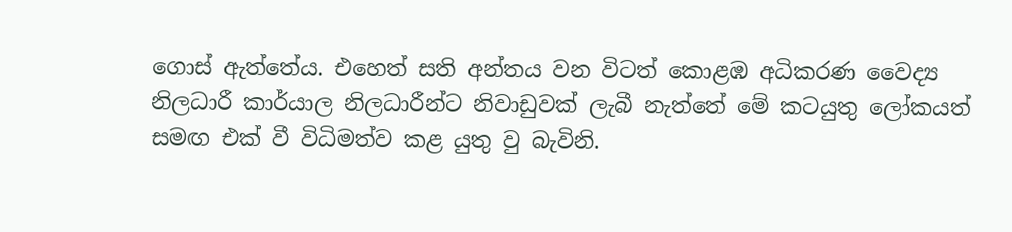ගොස් ඇත්තේය. එහෙත් සති අන්තය වන විටත් කොළඹ අධිකරණ වෛද්‍ය නිලධාරී කාර්යාල නිලධාරීන්ට නිවාඩුවක් ලැබී නැත්තේ මේ කටයුතු ලෝකයත් සමඟ එක් වී විධිමත්ව කළ යුතු වු බැවිනි.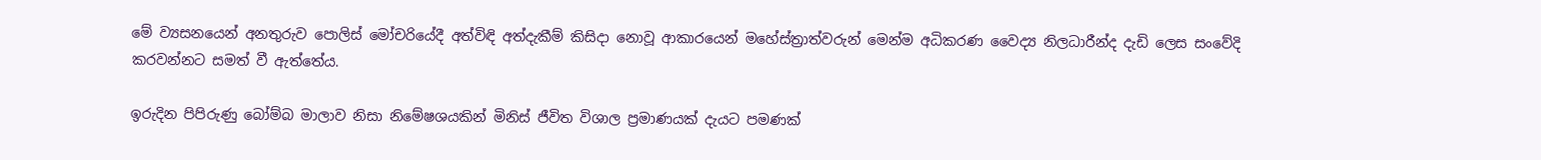මේ ව්‍යසනයෙන් අනතුරුව පොලිස් මෝචරියේදී අත්විඳි අත්දැකීම් කිසිදා නොවූ ආකාරයෙන් මහේස්ත්‍රාත්වරුන් මෙන්ම අධිකරණ වෛද්‍ය නිලධාරීන්ද දැඩි ලෙස සංවේදි කරවන්නට සමත් වී ඇත්තේය.

ඉරුදින පිපිරුණු බෝම්බ මාලාව නිසා නිමේෂශයකින් මිනිස් ජීවිත විශාල ප්‍රමාණයක් දැයට පමණක්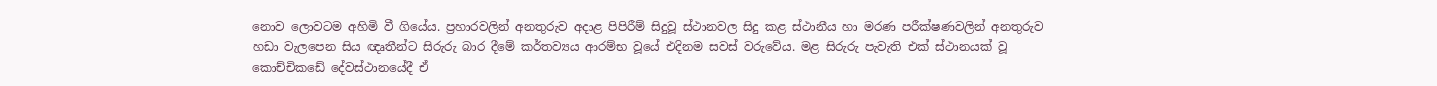නොව ලොවටම අහිමි වී ගියේය. ප්‍රහාරවලින් අනතුරුව අදාළ පිපිරීම් සිදුවූ ස්ථානවල සිදු කළ ස්ථානීය හා මරණ පරීක්ෂණවලින් අනතුරුව හඩා වැලපෙන සිය ඥෘතීන්ට සිරුරු බාර දීමේ කර්තව්‍යය ආරම්භ වූයේ එදිනම සවස් වරුවේය. මළ සිරුරු පැවැති එක් ස්ථානයක් වූ කොච්චිකඩේ දේවස්ථානයේදී ඒ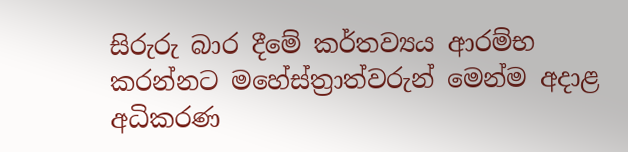සිරුරු බාර දීමේ කර්තව්‍යය ආරම්භ කරන්නට මහේස්ත්‍රාත්වරුන් මෙන්ම අදාළ අධිකරණ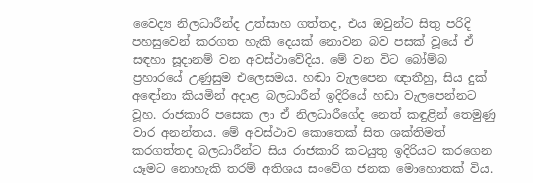වෛද්‍ය නිලධාරීන්ද උත්සාහ ගත්තද, එය ඔවුන්ට සිතු පරිදි පහසුවෙන් කරගත හැකි දෙයක් නොවන බව පසක් වූයේ ඒ සඳහා සූදානම් වන අවස්ථාවේදිය. මේ වන විට බෝම්බ ප්‍රහාරයේ උණුසුම එලෙසමය. හඬා වැලපෙන ඥාතීහු, සිය දුක් අ‍ඳෝනා කියමින් අදාළ බලධාරීන් ඉදිරියේ හඩා වැලපෙන්නට වූහ. රාජකාරි පසෙක ලා ඒ නිලධාරීගේද නෙත් කඳුළින් තෙමුණු වාර අනන්තය. මේ අවස්ථාව කොතෙක් සිත ශක්තිමත් කරගත්තද බලධාරීන්ට සිය රාජකාරි කටයුතු ඉදිරියට කරගෙන යෑමට නොහැකි තරම් අතිශය සංවේග ජනක මොහොතක් විය.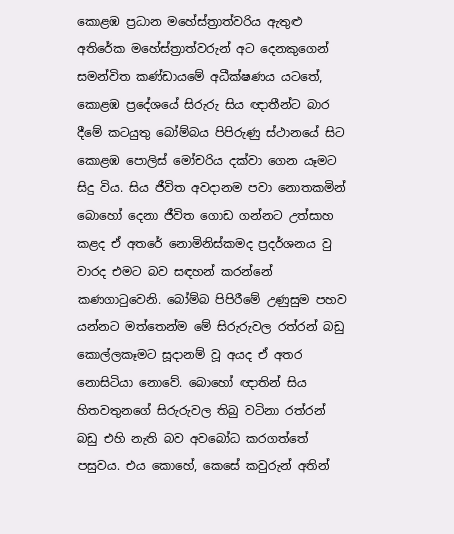කොළඹ ප්‍රධාන මහේස්ත්‍රාත්වරිය ඇතුළු අතිරේක මහේස්ත්‍රාත්වරුන් අට දෙනකුගෙන් සමන්විත කණ්ඩායමේ අධීක්ෂණය යටතේ, කොළඹ ප්‍රදේශයේ සිරුරු සිය ඥාතීන්ට බාර දීමේ කටයුතු බෝම්බය පිපිරුණු ස්ථානයේ සිට කොළඹ පොලිස් මෝචරිය දක්වා ගෙන යෑමට සිදු විය. සිය ජීවිත අවදානම පවා නොතකමින් බොහෝ දෙනා ජීවිත ගොඩ ගන්නට උත්සාහ කළද ඒ අතරේ නොමිනිස්කමද ප්‍රදර්ශනය වු වාරද එමට බව සඳහන් කරන්නේ කණගාටුවෙනි. බෝම්බ පිපිරීමේ උණුසුම පහව යන්නට මත්තෙන්ම මේ සිරුරුවල රත්රන් බඩු කොල්ලකෑමට සූදානම් වූ අයද ඒ අතර නොසිටියා නොවේ. බොහෝ ඥාතින් සිය හිතවතුනගේ සිරුරුවල තිබු වටිනා රත්රන් බඩු එහි නැති බව අවබෝධ කරගත්තේ පසුවය. එය කොහේ, කෙසේ කවුරුන් අතින්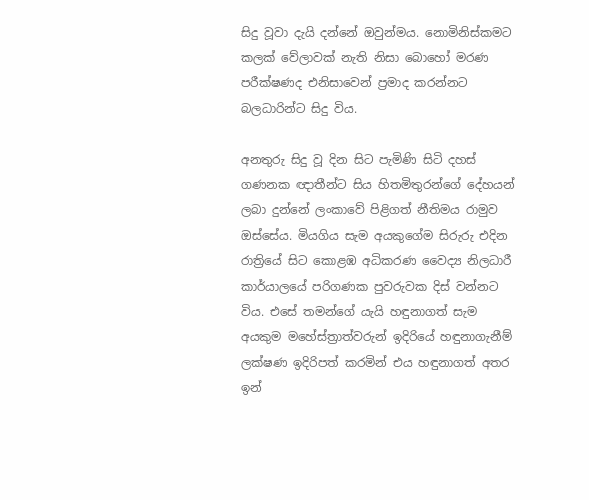සිදු වූවා දැයි දන්නේ ඔවුන්මය. නොමිනිස්කමට කලක් වේලාවක් නැති නිසා බොහෝ මරණ පරීක්ෂණද එනිසාවෙන් ප්‍රමාද කරන්නට බලධාරින්ට සිදු විය.

අනතුරු සිදු වූ දින සිට පැමිණි සිටි දහස් ගණනක ඥාතීන්ට සිය හිතමිතුරන්ගේ දේහයන් ලබා දුන්නේ ලංකාවේ පිළිගත් නීතිමය රාමුව ඔස්සේය. මියගිය සැම අයකුගේම සිරුරු එදින රාත්‍රියේ සිට කොළඹ අධිකරණ වෛද්‍ය නිලධාරී කාර්යාලයේ පරිගණක පුවරුවක දිස් වන්නට විය. එසේ තමන්ගේ යැයි හඳුනාගත් සැම අයකුම මහේස්ත්‍රාත්වරුන් ඉදිරියේ හඳුනාගැනීම් ලක්ෂණ ඉදිරිපත් කරමින් එය හඳුනාගත් අතර ඉන්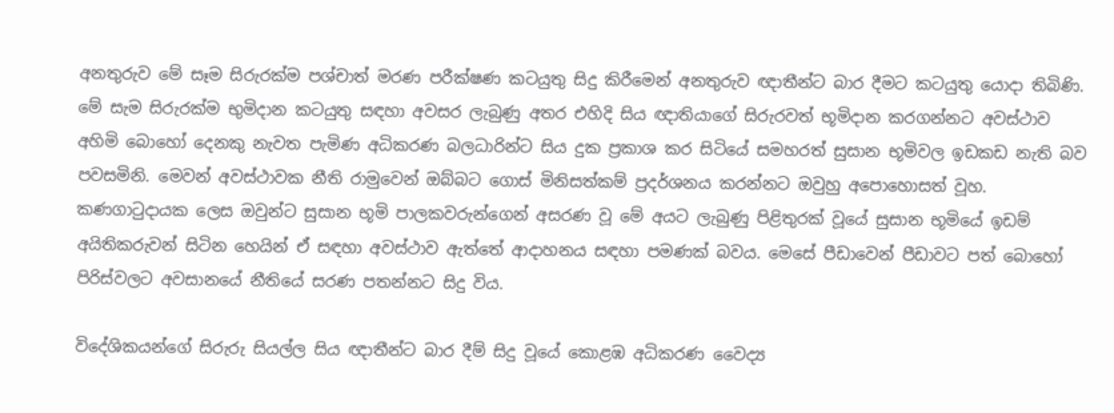අනතුරුව මේ සෑම සිරුරක්ම පශ්චාත් මරණ පරීක්ෂණ කටයුතු සිදු කිරීමෙන් අනතුරුව ඥාතීන්ට බාර දීමට කටයුතු යොදා තිබිණි. මේ සැම සිරුරක්ම භුමිදාන කටයුතු සඳහා අවසර ලැබුණු අතර එහිදි සිය ඥාතියාගේ සිරුරවත් භූමිදාන කරගන්නට අවස්ථාව අහිමි බොහෝ දෙනකු නැවත පැමිණ අධිකරණ බලධාරින්ට සිය දුක ප්‍රකාශ කර සිටියේ සමහරත් සුසාන භූමිවල ඉඩකඩ නැති බව පවසමිනි. මෙවන් අවස්ථාවක නීති රාමුවෙන් ඔබ්බට ගොස් මිනිසත්කම් ප්‍රදර්ශනය කරන්නට ඔවුහු අපොහොසත් වූහ. කණගාටුදායක ලෙස ඔවුන්ට සුසාන භූමි පාලකවරුන්ගෙන් අසරණ වූ මේ අයට ලැබුණු පිළිතුරක් වූයේ සුසාන භූමියේ ඉඩම් අයිතිකරුවන් සිටින හෙයින් ඒ සඳහා අවස්ථාව ඇත්තේ ආදාහනය සඳහා පමණක් බවය. මෙසේ පීඩාවෙන් පීඩාවට පත් බොහෝ පිරිස්වලට අවසානයේ නීතියේ සරණ පතන්නට සිදු විය.

විදේශිකයන්ගේ සිරුරු සියල්ල සිය ඥාතීන්ට බාර දීම් සිදු වූයේ කොළඹ අධිකරණ වෛද්‍ය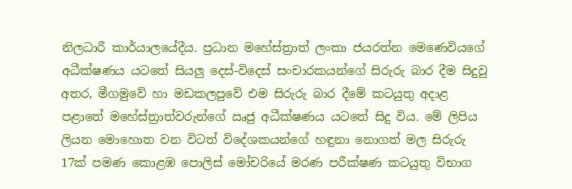නිලධාරී කාර්යාලයේදීය. ප්‍රධාන මහේස්ත්‍රාත් ලංකා ජයරත්න මෙණෙවියගේ අධීක්ෂණය යටතේ සියලු දෙස්-විදෙස් සංචාරකයන්ගේ සිරුරු බාර දීම සිදුවු අතර, මීගමුවේ හා මඩකලපුවේ එම සිරුරු බාර දීමේ කටයුතු අදාළ පළාතේ මහේස්ත්‍රාත්වරුන්ගේ ඍජු අධීක්ෂණය යටතේ සිදු විය. මේ ලිපිය ලියන මොහොත වන විටත් විදේශකයන්ගේ හඳුනා නොගත් මල සිරුරු 17ක් පමණ කොළඹ පොලිස් මෝචරියේ මරණ පරීක්ෂණ කටයුතු විභාග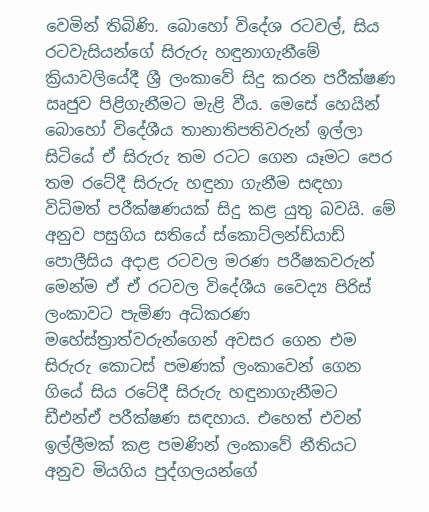වෙමින් තිබිණි. බොහෝ විදේශ රටවල්, සිය රටවැසියන්ගේ සිරුරු හඳුනාගැනීමේ ක්‍රියාවලියේදී ශ්‍රී ලංකාවේ සිදු කරන පරීක්ෂණ ඍජුව පිළිගැනීමට මැළි වීය. මෙසේ හෙයින් බොහෝ විදේශීය තානාතිපතිවරුන් ඉල්ලා සිටියේ ඒ සිරුරු තම රටට ගෙන යෑමට පෙර තම රටේදී සිරුරු හඳුනා ගැනීම සඳහා විධිමත් පරීක්ෂණයක් සිදු කළ යුතු බවයි. මේ අනුව පසුගිය සතියේ ස්කොට්ලන්ඩ්යාඩ් පොලීසිය අදාළ රටවල මරණ පරීෂකවරුන් මෙන්ම ඒ ඒ රටවල විදේශීය වෛද්‍ය පිරිස් ලංකාවට පැමිණ අධිකරණ මහේස්ත්‍රාත්වරුන්ගෙන් අවසර ගෙන එම සිරුරු කොටස් පමණක් ලංකාවෙන් ගෙන ගියේ සිය රටේදී සිරුරු හඳුනාගැනීමට ඩීඑන්ඒ පරීක්ෂණ සඳහාය. එහෙත් එවන් ඉල්ලීමක් කළ පමණින් ලංකාවේ නීතියට අනුව මියගිය පුද්ගලයන්ගේ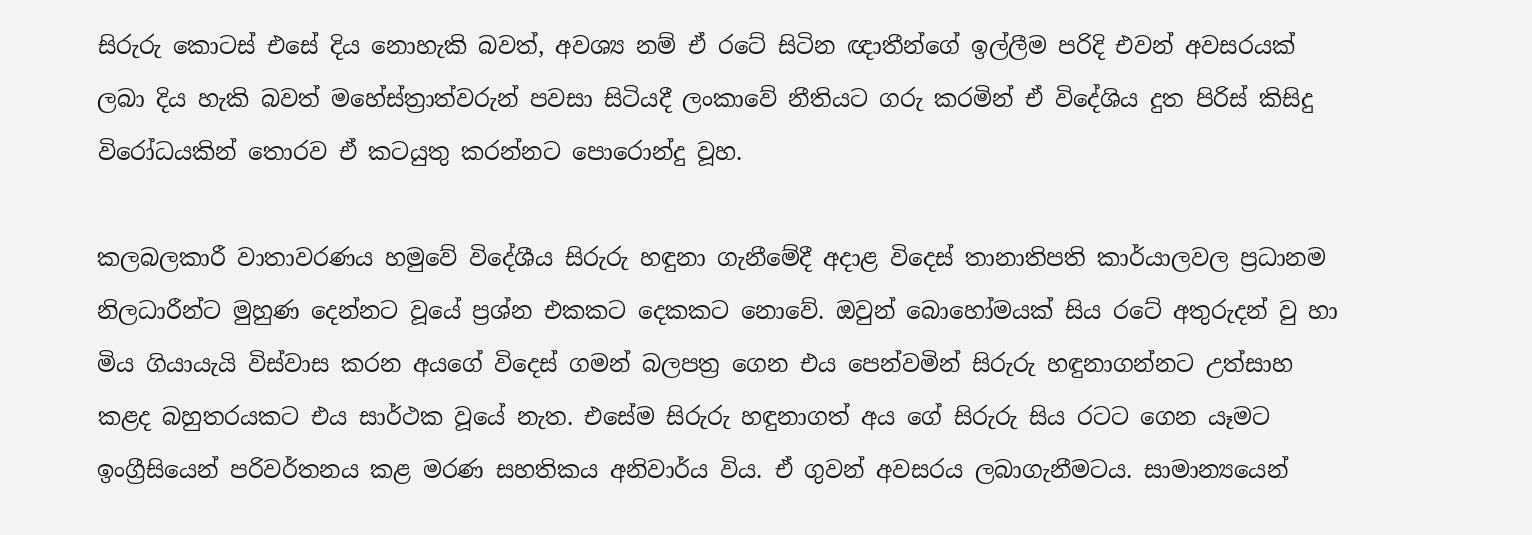සිරුරු කොටස් එසේ දිය නොහැකි බවත්, අවශ්‍ය නම් ඒ රටේ සිටින ඥාතීන්ගේ ඉල්ලීම පරිදි එවන් අවසරයක් ලබා දිය හැකි බවත් මහේස්ත්‍රාත්වරුන් පවසා සිටියදී ලංකාවේ නීතියට ගරු කරමින් ඒ විදේශිය දුත පිරිස් කිසිදු විරෝධයකින් තොරව ඒ කටයුතු කරන්නට පොරොන්දු වූහ.

කලබලකාරී වාතාවරණය හමුවේ විදේශීය සිරුරු හඳුනා ගැනීමේදී අදාළ විදෙස් තානාතිපති කාර්යාලවල ප්‍රධානම නිලධාරීන්ට මුහුණ දෙන්නට වූයේ ප්‍රශ්න එකකට දෙකකට නොවේ. ඔවුන් බොහෝමයක් සිය රටේ අතුරුදන් වු හා මිය ගියායැයි විස්වාස කරන අයගේ විදෙස් ගමන් බලපත්‍ර ගෙන එය පෙන්වමින් සිරුරු හඳුනාගන්නට උත්සාහ කළද බහුතරයකට එය සාර්ථක වූයේ නැත. එසේම සිරුරු හඳුනාගත් අය ගේ සිරුරු සිය රටට ගෙන යෑමට ඉංග්‍රීසියෙන් පරිවර්තනය කළ මරණ සහතිකය අනිවාර්ය විය. ඒ ගුවන් අවසරය ලබාගැනීමටය. සාමාන්‍යයෙන්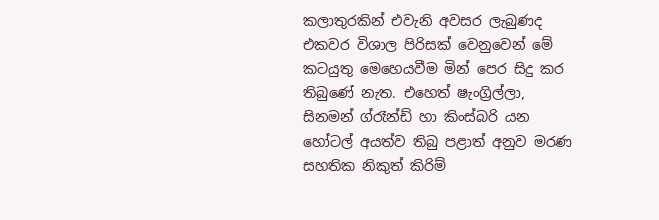කලාතුරකින් එවැනි අවසර ලැබුණද එකවර විශාල පිරිසක් වෙනුවෙන් මේ කටයුතු මෙහෙයවීම මින් පෙර සිදු කර තිබුණේ නැත. එහෙත් ෂැංග්‍රිල්ලා, සිනමන් ග්රෑන්ඩ් හා කිංස්බරි යන හෝටල් අයත්ව තිබු පළාත් අනුව මරණ සහතික නිකුත් කිරිම්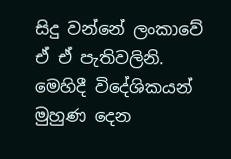සිදු වන්නේ ලංකාවේ ඒ ඒ පැතිවලිනි. මෙහිදී විදේශිකයන් මුහුණ දෙන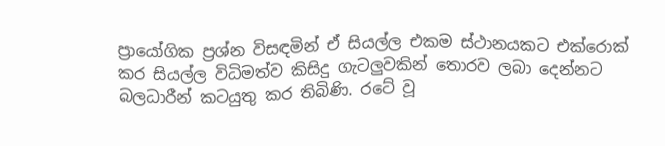ප්‍රායෝගික ප්‍රශ්න විසඳමින් ඒ සියල්ල එකම ස්ථානයකට එක්රොක් කර සියල්ල විධිමත්ව කිසිදු ගැටලුවකින් තොරව ලබා දෙන්නට බලධාරීන් කටයුතු කර තිබිණි. රටේ වූ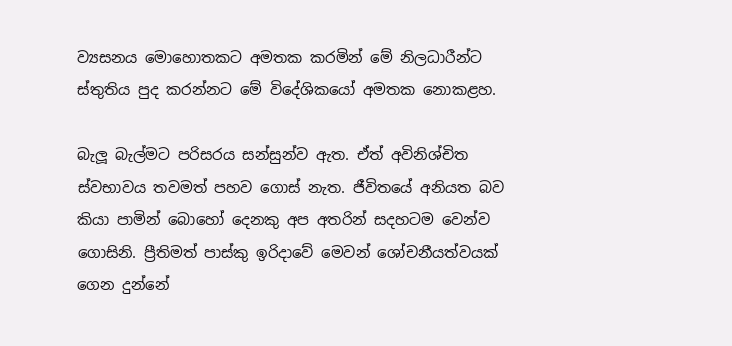ව්‍යසනය මොහොතකට අමතක කරමින් මේ නිලධාරීන්ට ස්තුතිය පුද කරන්නට මේ විදේශිකයෝ අමතක නොකළහ.

බැලූ බැල්මට පරිසරය සන්සුන්ව ඇත. ඒත් අවිනිශ්චිත ස්වභ‍ාවය තවමත් පහව ගොස් නැත. ජීවිතයේ අනියත බව කියා පාමින් බොහෝ දෙනකු අප අතරින් සදහටම වෙන්ව ගොසිනි. ප්‍රීතිමත් පාස්කු ඉරිදාවේ මෙවන් ශෝචනීයත්වයක් ගෙන දුන්නේ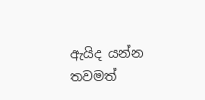ඇයිද යන්න තවමත්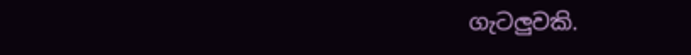ගැටලුවකි.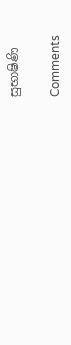සුභාෂිණි

Comments